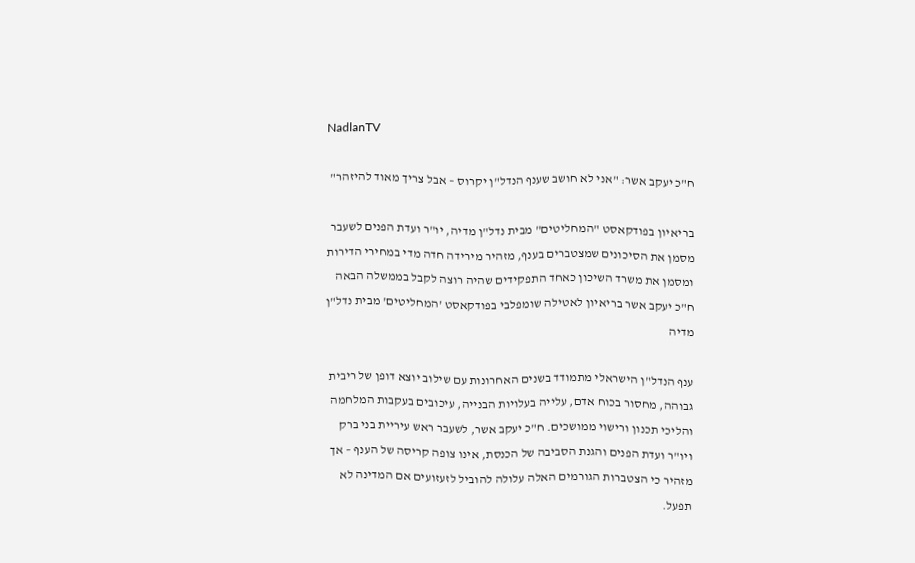NadlanTV

ח"כ יעקב אשר: "אני לא חושב שענף הנדל"ן יקרוס – אבל צריך מאוד להיזהר"

בריאיון בפודקאסט "המחליטים" מבית נדל"ן מדיה, יו"ר ועדת הפנים לשעבר מסמן את הסיכונים שמצטברים בענף, מזהיר מירידה חדה מדי במחירי הדירות ומסמן את משרד השיכון כאחד התפקידים שהיה רוצה לקבל בממשלה הבאה
ח"כ יעקב אשר בריאיון לאטילה שומפלבי בפודקאסט 'המחליטים' מבית נדל"ן מדיה

ענף הנדל"ן הישראלי מתמודד בשנים האחרונות עם שילוב יוצא דופן של ריבית גבוהה, מחסור בכוח אדם, עלייה בעלויות הבנייה, עיכובים בעקבות המלחמה והליכי תכנון ורישוי ממושכים. ח"כ יעקב אשר, לשעבר ראש עיריית בני ברק ויו"ר ועדת הפנים והגנת הסביבה של הכנסת, אינו צופה קריסה של הענף – אך מזהיר כי הצטברות הגורמים האלה עלולה להוביל לזעזועים אם המדינה לא תפעל.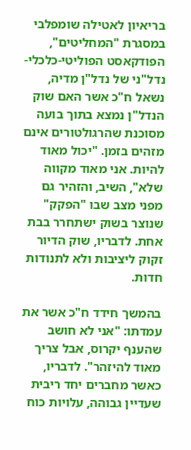בריאיון לאטילה שומפלבי במסגרת "המחליטים", הפודקאסט הפוליטי-כלכלי-נדל"ני של נדל"ן מדיה, נשאל ח"כ אשר האם שוק הנדל"ן נמצא בתוך בועה מסוכנת שהרגולטורים אינם מזהים בזמן. "יכול מאוד להיות. אני מאוד מקווה שלא", השיב, והזהיר גם מפני מצב שבו "הפקק" שנוצר בשוק ישתחרר בבת אחת. לדבריו, שוק הדיור זקוק ליציבות ולא לתנודות חדות.

בהמשך חידד ח"כ אשר את עמדתו: "אני לא חושב שהענף יקרוס, אבל צריך מאוד להיזהר". לדבריו, כאשר מחברים יחד ריבית שעדיין גבוהה, עלויות כוח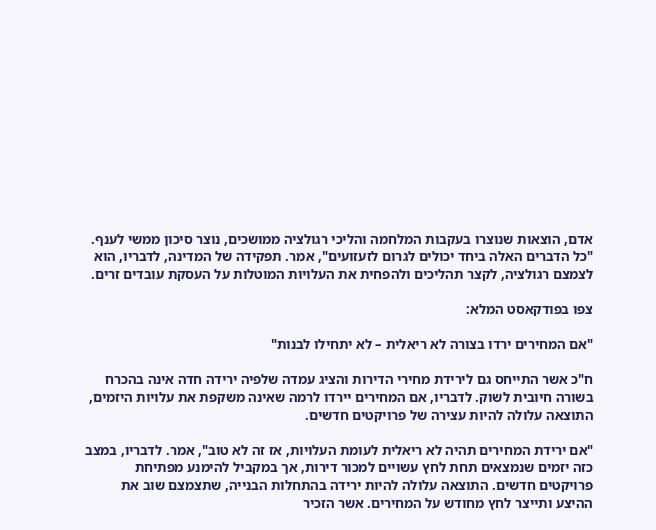אדם, הוצאות שנוצרו בעקבות המלחמה והליכי רגולציה ממושכים, נוצר סיכון ממשי לענף. "כל הדברים האלה ביחד יכולים לגרום לזעזועים", אמר. תפקידה של המדינה, לדבריו, הוא לצמצם רגולציה, לקצר תהליכים ולהפחית את העלויות המוטלות על העסקת עובדים זרים.

צפו בפודקאסט המלא:

"אם המחירים ירדו בצורה לא ריאלית – לא יתחילו לבנות"

ח"כ אשר התייחס גם לירידת מחירי הדירות והציג עמדה שלפיה ירידה חדה אינה בהכרח בשורה חיובית לשוק. לדבריו, אם המחירים יירדו לרמה שאינה משקפת את עלויות היזמים, התוצאה עלולה להיות עצירה של פרויקטים חדשים.

"אם ירידת המחירים תהיה לא ריאלית לעומת העלויות, אז זה לא טוב", אמר. לדבריו, במצב כזה יזמים שנמצאים תחת לחץ עשויים למכור דירות, אך במקביל להימנע מפתיחת פרויקטים חדשים. התוצאה עלולה להיות ירידה בהתחלות הבנייה, שתצמצם שוב את ההיצע ותייצר לחץ מחודש על המחירים. אשר הזכיר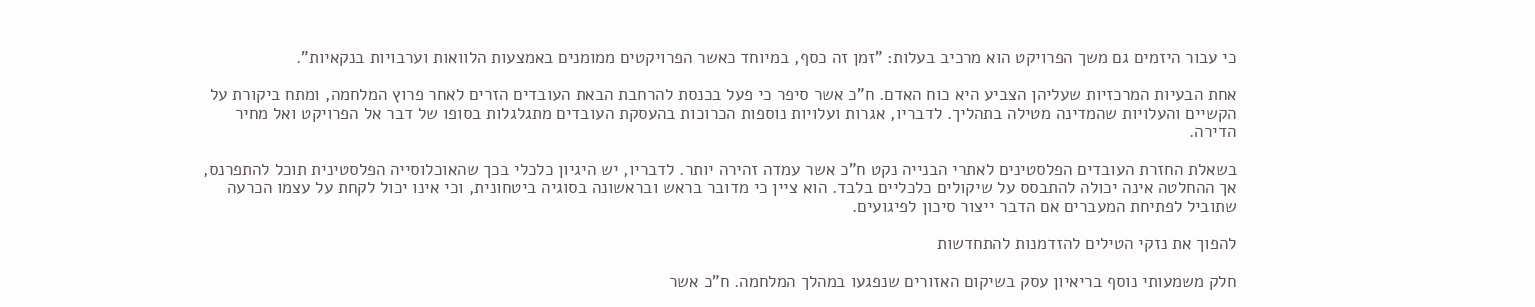כי עבור היזמים גם משך הפרויקט הוא מרכיב בעלות: "זמן זה כסף, במיוחד כאשר הפרויקטים ממומנים באמצעות הלוואות וערבויות בנקאיות".

אחת הבעיות המרכזיות שעליהן הצביע היא כוח האדם. ח"כ אשר סיפר כי פעל בכנסת להרחבת הבאת העובדים הזרים לאחר פרוץ המלחמה, ומתח ביקורת על הקשיים והעלויות שהמדינה מטילה בתהליך. לדבריו, אגרות ועלויות נוספות הכרוכות בהעסקת העובדים מתגלגלות בסופו של דבר אל הפרויקט ואל מחיר הדירה.

בשאלת החזרת העובדים הפלסטינים לאתרי הבנייה נקט ח"כ אשר עמדה זהירה יותר. לדבריו, יש היגיון כלכלי בכך שהאוכלוסייה הפלסטינית תוכל להתפרנס, אך ההחלטה אינה יכולה להתבסס על שיקולים כלכליים בלבד. הוא ציין כי מדובר בראש ובראשונה בסוגיה ביטחונית, וכי אינו יכול לקחת על עצמו הכרעה שתוביל לפתיחת המעברים אם הדבר ייצור סיכון לפיגועים.

להפוך את נזקי הטילים להזדמנות להתחדשות

חלק משמעותי נוסף בריאיון עסק בשיקום האזורים שנפגעו במהלך המלחמה. ח"כ אשר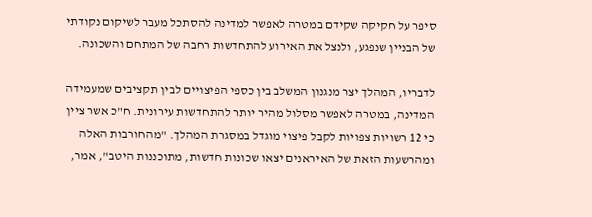סיפר על חקיקה שקידם במטרה לאפשר למדינה להסתכל מעבר לשיקום נקודתי של הבניין שנפגע, ולנצל את האירוע להתחדשות רחבה של המתחם והשכונה.

לדבריו, המהלך יצר מנגנון המשלב בין כספי הפיצויים לבין תקציבים שמעמידה המדינה, במטרה לאפשר מסלול מהיר יותר להתחדשות עירונית. ח"כ אשר ציין כי 12 רשויות צפויות לקבל פיצוי מוגדל במסגרת המהלך. "מהחורבות האלה ומהרשעות הזאת של האיראנים יצאו שכונות חדשות, מתוכננות היטב", אמר,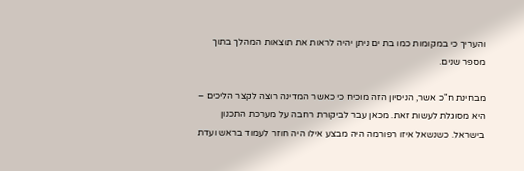והעריך כי במקומות כמו בת ים ניתן יהיה לראות את תוצאות המהלך בתוך מספר שנים.

מבחינת ח"כ אשר, הניסיון הזה מוכיח כי כאשר המדינה רוצה לקצר הליכים – היא מסוגלת לעשות זאת. מכאן עבר לביקורת רחבה על מערכת התכנון בישראל. כשנשאל איזו רפורמה היה מבצע אילו היה חוזר לעמוד בראש ועדת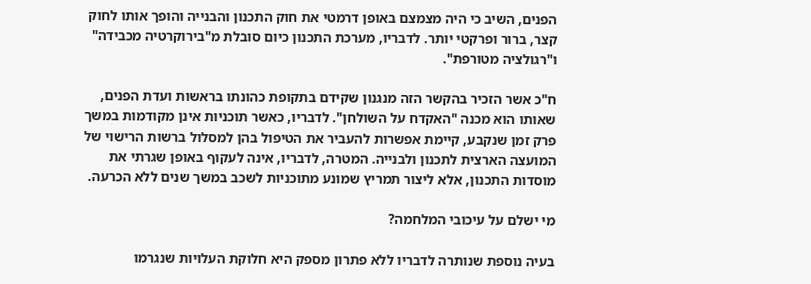הפנים, השיב כי היה מצמצם באופן דרמטי את חוק התכנון והבנייה והופך אותו לחוק קצר, ברור ופרקטי יותר. לדבריו, מערכת התכנון כיום סובלת מ"בירוקרטיה מכבידה" ו"רגולציה מטורפת".

ח"כ אשר הזכיר בהקשר הזה מנגנון שקידם בתקופת כהונתו בראשות ועדת הפנים, שאותו הוא מכנה "האקדח על השולחן". לדבריו, כאשר תוכניות אינן מקודמות במשך פרק זמן שנקבע, קיימת אפשרות להעביר את הטיפול בהן למסלול ברשות הרישוי של המועצה הארצית לתכנון ולבנייה. המטרה, לדבריו, אינה לעקוף באופן שגרתי את מוסדות התכנון, אלא ליצור תמריץ שמונע מתוכניות לשכב במשך שנים ללא הכרעה.

מי ישלם על עיכובי המלחמה?

בעיה נוספת שנותרה לדבריו ללא פתרון מספק היא חלוקת העלויות שנגרמו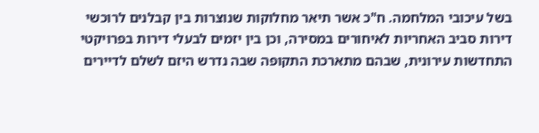בשל עיכובי המלחמה. ח"כ אשר תיאר מחלוקות שנוצרות בין קבלנים לרוכשי דירות סביב האחריות לאיחורים במסירה, וכן בין יזמים לבעלי דירות בפרויקטי התחדשות עירונית, שבהם מתארכת התקופה שבה נדרש היזם לשלם לדיירים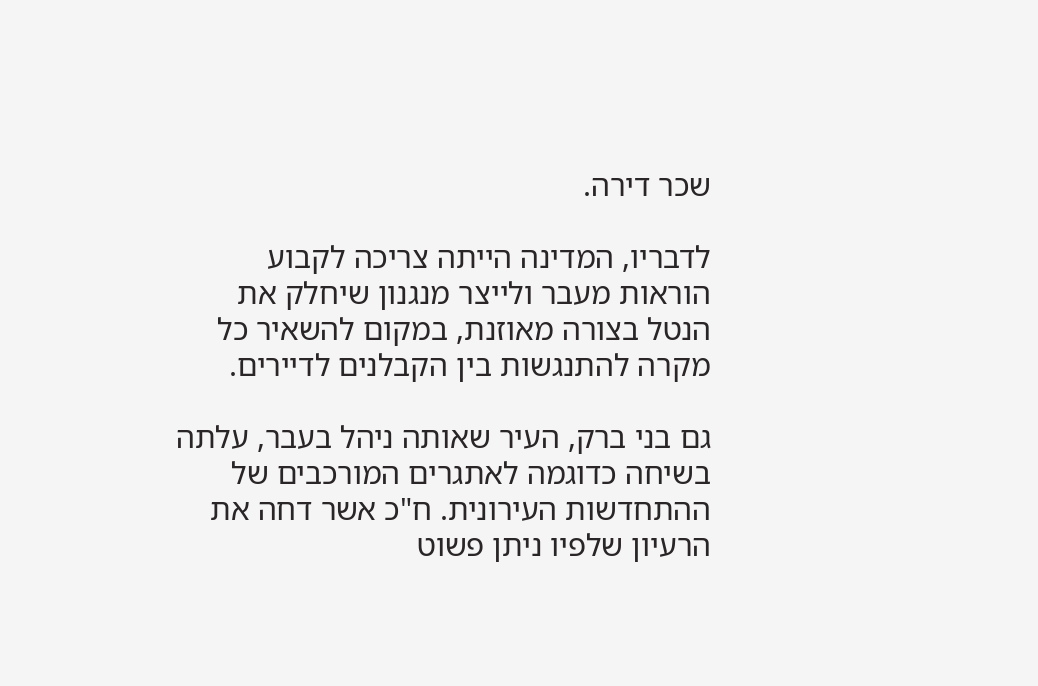שכר דירה.

לדבריו, המדינה הייתה צריכה לקבוע הוראות מעבר ולייצר מנגנון שיחלק את הנטל בצורה מאוזנת, במקום להשאיר כל מקרה להתנגשות בין הקבלנים לדיירים.

גם בני ברק, העיר שאותה ניהל בעבר, עלתה בשיחה כדוגמה לאתגרים המורכבים של ההתחדשות העירונית. ח"כ אשר דחה את הרעיון שלפיו ניתן פשוט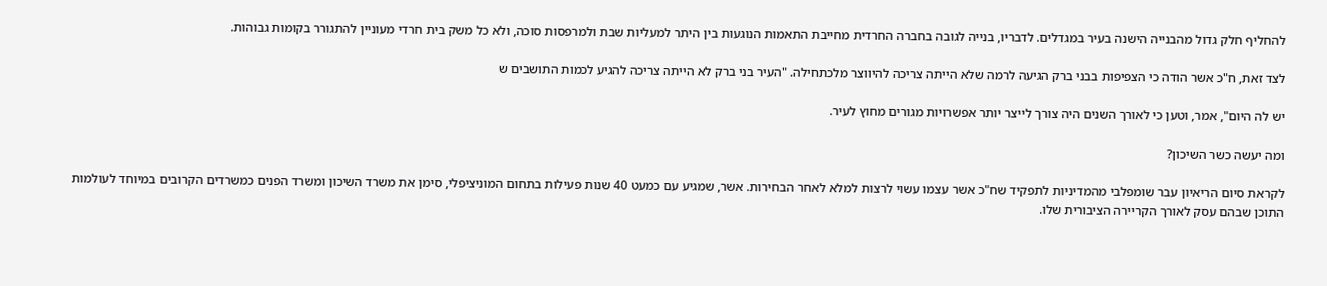להחליף חלק גדול מהבנייה הישנה בעיר במגדלים. לדבריו, בנייה לגובה בחברה החרדית מחייבת התאמות הנוגעות בין היתר למעליות שבת ולמרפסות סוכה, ולא כל משק בית חרדי מעוניין להתגורר בקומות גבוהות.

לצד זאת, ח"כ אשר הודה כי הצפיפות בבני ברק הגיעה לרמה שלא הייתה צריכה להיווצר מלכתחילה. "העיר בני ברק לא הייתה צריכה להגיע לכמות התושבים ש

יש לה היום", אמר, וטען כי לאורך השנים היה צורך לייצר יותר אפשרויות מגורים מחוץ לעיר.

ומה יעשה כשר השיכון?

לקראת סיום הריאיון עבר שומפלבי מהמדיניות לתפקיד שח"כ אשר עצמו עשוי לרצות למלא לאחר הבחירות. אשר, שמגיע עם כמעט 40 שנות פעילות בתחום המוניציפלי, סימן את משרד השיכון ומשרד הפנים כמשרדים הקרובים במיוחד לעולמות התוכן שבהם עסק לאורך הקריירה הציבורית שלו.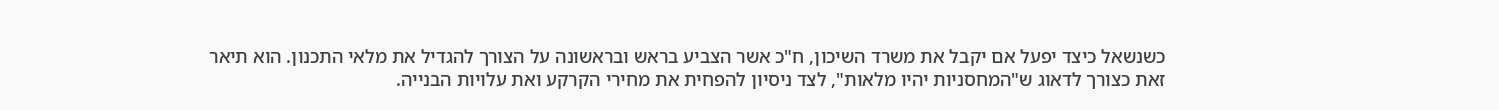כשנשאל כיצד יפעל אם יקבל את משרד השיכון, ח"כ אשר הצביע בראש ובראשונה על הצורך להגדיל את מלאי התכנון. הוא תיאר זאת כצורך לדאוג ש"המחסניות יהיו מלאות", לצד ניסיון להפחית את מחירי הקרקע ואת עלויות הבנייה.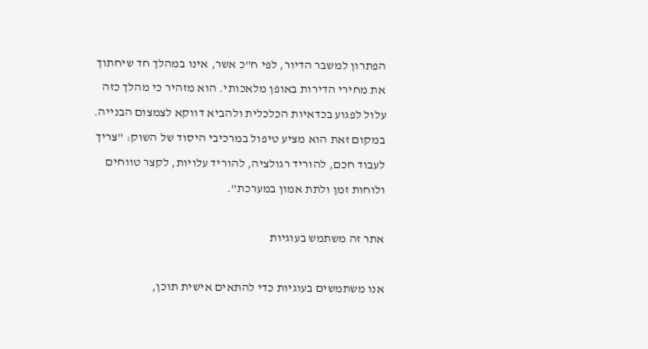הפתרון למשבר הדיור, לפי ח"כ אשר, אינו במהלך חד שיחתוך את מחירי הדירות באופן מלאכותי. הוא מזהיר כי מהלך כזה עלול לפגוע בכדאיות הכלכלית ולהביא דווקא לצמצום הבנייה. במקום זאת הוא מציע טיפול במרכיבי היסוד של השוק: "צריך לעבוד חכם, להוריד רגולציה, להוריד עלויות, לקצר טווחים ולוחות זמן ולתת אמון במערכת".

אתר זה משתמש בעוגיות

אנו משתמשים בעוגיות כדי להתאים אישית תוכן,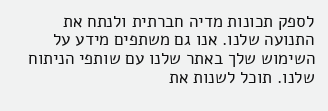לספק תכונות מדיה חברתית ולנתח את התנועה שלנו. אנו גם משתפים מידע על השימוש שלך באתר שלנו עם שותפי הניתוח שלנו. תוכל לשנות את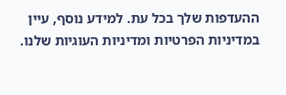ההעדפות שלך בכל עת. למידע נוסף, עיין במדיניות הפרטיות ומדיניות העוגיות שלנו.